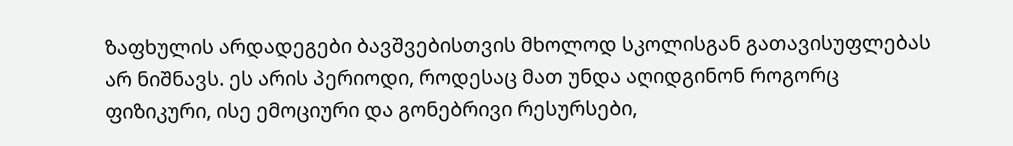ზაფხულის არდადეგები ბავშვებისთვის მხოლოდ სკოლისგან გათავისუფლებას არ ნიშნავს. ეს არის პერიოდი, როდესაც მათ უნდა აღიდგინონ როგორც ფიზიკური, ისე ემოციური და გონებრივი რესურსები,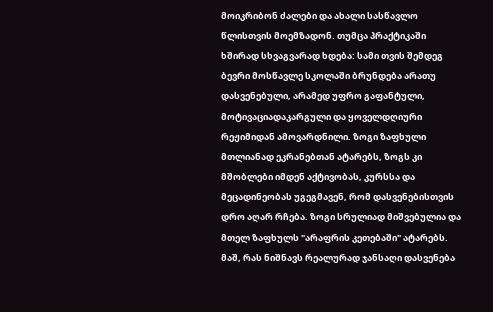მოიკრიბონ ძალები და ახალი სასწავლო წლისთვის მოემზადონ. თუმცა პრაქტიკაში ხშირად სხვაგვარად ხდება: სამი თვის შემდეგ ბევრი მოსწავლე სკოლაში ბრუნდება არათუ დასვენებული, არამედ უფრო გაფანტული, მოტივაციადაკარგული და ყოველდღიური რეჟიმიდან ამოვარდნილი. ზოგი ზაფხული მთლიანად ეკრანებთან ატარებს, ზოგს კი მშობლები იმდენ აქტივობას, კურსსა და მეცადინეობას უგეგმავენ, რომ დასვენებისთვის დრო აღარ რჩება. ზოგი სრულიად მიშვებულია და მთელ ზაფხულს "არაფრის კეთებაში" ატარებს. მაშ, რას ნიშნავს რეალურად ჯანსაღი დასვენება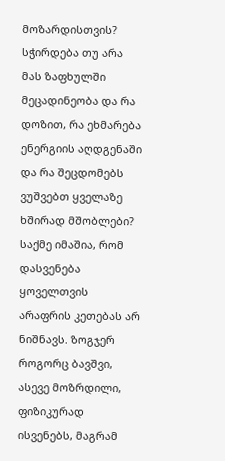მოზარდისთვის? სჭირდება თუ არა მას ზაფხულში მეცადინეობა და რა დოზით, რა ეხმარება ენერგიის აღდგენაში და რა შეცდომებს ვუშვებთ ყველაზე ხშირად მშობლები?
საქმე იმაშია, რომ დასვენება ყოველთვის არაფრის კეთებას არ ნიშნავს. ზოგჯერ როგორც ბავშვი, ასევე მოზრდილი, ფიზიკურად ისვენებს, მაგრამ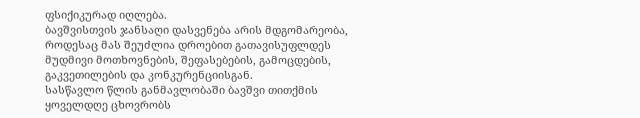ფსიქიკურად იღლება.
ბავშვისთვის ჯანსაღი დასვენება არის მდგომარეობა, როდესაც მას შეუძლია დროებით გათავისუფლდეს მუდმივი მოთხოვნების, შეფასებების, გამოცდების, გაკვეთილების და კონკურენციისგან.
სასწავლო წლის განმავლობაში ბავშვი თითქმის ყოველდღე ცხოვრობს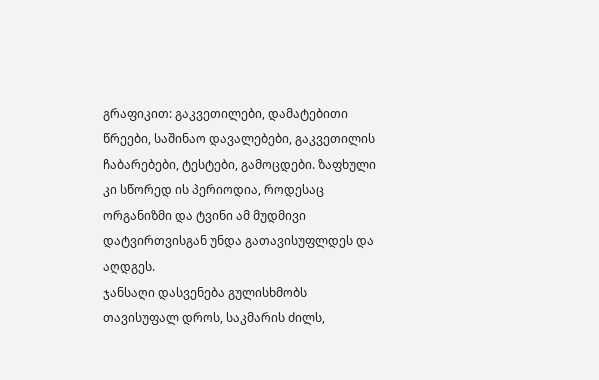გრაფიკით: გაკვეთილები, დამატებითი წრეები, საშინაო დავალებები, გაკვეთილის ჩაბარებები, ტესტები, გამოცდები. ზაფხული კი სწორედ ის პერიოდია, როდესაც ორგანიზმი და ტვინი ამ მუდმივი დატვირთვისგან უნდა გათავისუფლდეს და აღდგეს.
ჯანსაღი დასვენება გულისხმობს თავისუფალ დროს, საკმარის ძილს,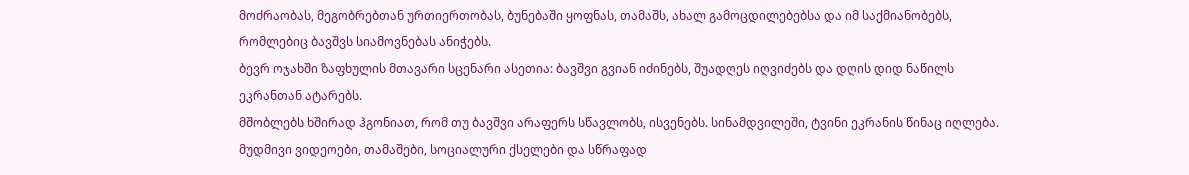მოძრაობას, მეგობრებთან ურთიერთობას, ბუნებაში ყოფნას, თამაშს, ახალ გამოცდილებებსა და იმ საქმიანობებს, რომლებიც ბავშვს სიამოვნებას ანიჭებს.
ბევრ ოჯახში ზაფხულის მთავარი სცენარი ასეთია: ბავშვი გვიან იძინებს, შუადღეს იღვიძებს და დღის დიდ ნაწილს ეკრანთან ატარებს.
მშობლებს ხშირად ჰგონიათ, რომ თუ ბავშვი არაფერს სწავლობს, ისვენებს. სინამდვილეში, ტვინი ეკრანის წინაც იღლება. მუდმივი ვიდეოები, თამაშები, სოციალური ქსელები და სწრაფად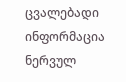ცვალებადი ინფორმაცია ნერვულ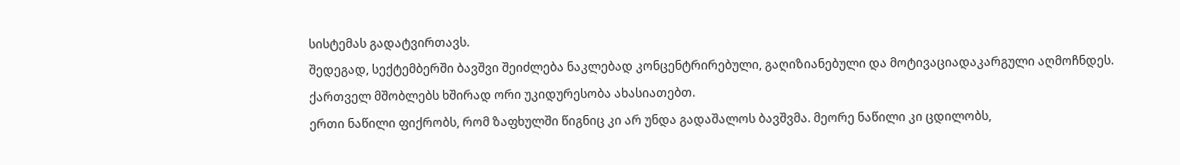სისტემას გადატვირთავს.
შედეგად, სექტემბერში ბავშვი შეიძლება ნაკლებად კონცენტრირებული, გაღიზიანებული და მოტივაციადაკარგული აღმოჩნდეს.
ქართველ მშობლებს ხშირად ორი უკიდურესობა ახასიათებთ.
ერთი ნაწილი ფიქრობს, რომ ზაფხულში წიგნიც კი არ უნდა გადაშალოს ბავშვმა. მეორე ნაწილი კი ცდილობს,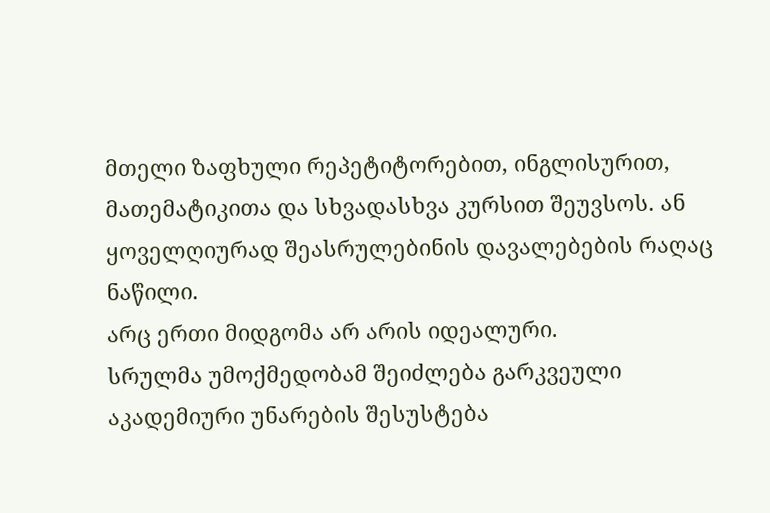მთელი ზაფხული რეპეტიტორებით, ინგლისურით, მათემატიკითა და სხვადასხვა კურსით შეუვსოს. ან ყოველღიურად შეასრულებინის დავალებების რაღაც ნაწილი.
არც ერთი მიდგომა არ არის იდეალური.
სრულმა უმოქმედობამ შეიძლება გარკვეული აკადემიური უნარების შესუსტება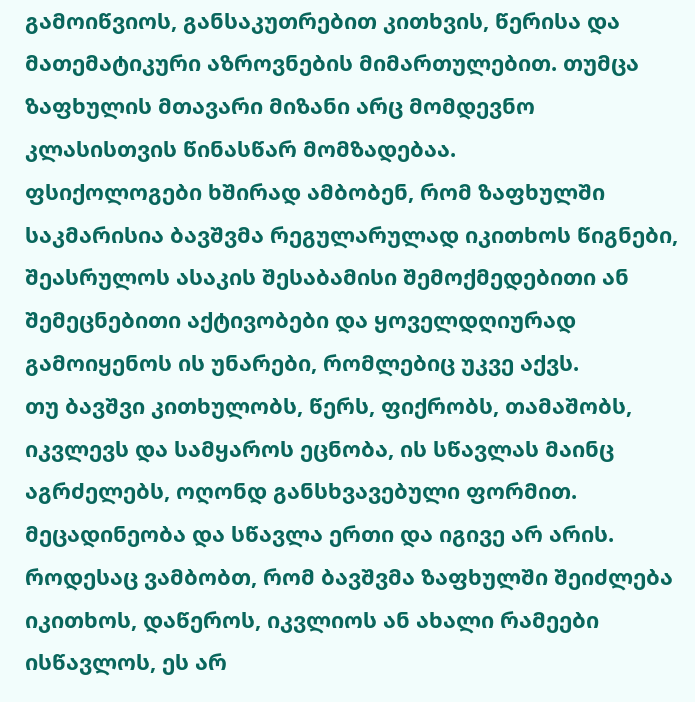გამოიწვიოს, განსაკუთრებით კითხვის, წერისა და მათემატიკური აზროვნების მიმართულებით. თუმცა ზაფხულის მთავარი მიზანი არც მომდევნო კლასისთვის წინასწარ მომზადებაა.
ფსიქოლოგები ხშირად ამბობენ, რომ ზაფხულში საკმარისია ბავშვმა რეგულარულად იკითხოს წიგნები, შეასრულოს ასაკის შესაბამისი შემოქმედებითი ან შემეცნებითი აქტივობები და ყოველდღიურად გამოიყენოს ის უნარები, რომლებიც უკვე აქვს.
თუ ბავშვი კითხულობს, წერს, ფიქრობს, თამაშობს, იკვლევს და სამყაროს ეცნობა, ის სწავლას მაინც აგრძელებს, ოღონდ განსხვავებული ფორმით.
მეცადინეობა და სწავლა ერთი და იგივე არ არის.
როდესაც ვამბობთ, რომ ბავშვმა ზაფხულში შეიძლება იკითხოს, დაწეროს, იკვლიოს ან ახალი რამეები ისწავლოს, ეს არ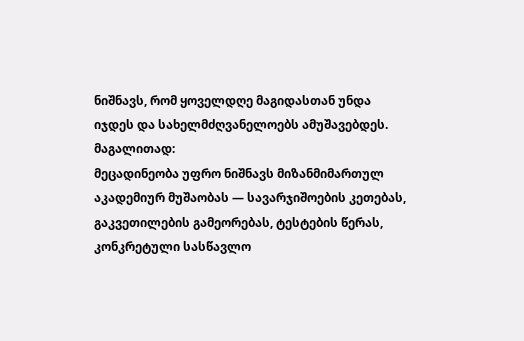ნიშნავს, რომ ყოველდღე მაგიდასთან უნდა იჯდეს და სახელმძღვანელოებს ამუშავებდეს.
მაგალითად:
მეცადინეობა უფრო ნიშნავს მიზანმიმართულ აკადემიურ მუშაობას — სავარჯიშოების კეთებას, გაკვეთილების გამეორებას, ტესტების წერას, კონკრეტული სასწავლო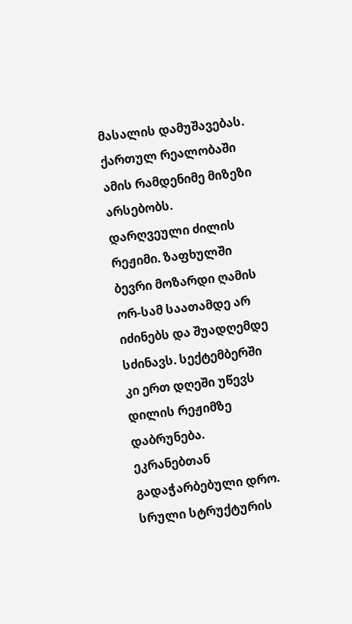მასალის დამუშავებას.
ქართულ რეალობაში ამის რამდენიმე მიზეზი არსებობს.
დარღვეული ძილის რეჟიმი. ზაფხულში ბევრი მოზარდი ღამის ორ-სამ საათამდე არ იძინებს და შუადღემდე სძინავს. სექტემბერში კი ერთ დღეში უწევს დილის რეჟიმზე დაბრუნება.
ეკრანებთან გადაჭარბებული დრო.
სრული სტრუქტურის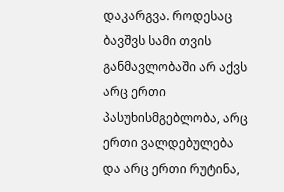დაკარგვა. როდესაც ბავშვს სამი თვის განმავლობაში არ აქვს არც ერთი პასუხისმგებლობა, არც ერთი ვალდებულება და არც ერთი რუტინა,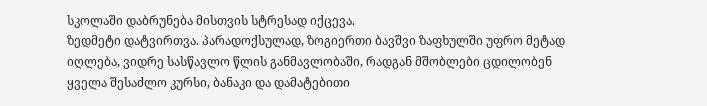სკოლაში დაბრუნება მისთვის სტრესად იქცევა.
ზედმეტი დატვირთვა. პარადოქსულად, ზოგიერთი ბავშვი ზაფხულში უფრო მეტად იღლება, ვიდრე სასწავლო წლის განმავლობაში, რადგან მშობლები ცდილობენ ყველა შესაძლო კურსი, ბანაკი და დამატებითი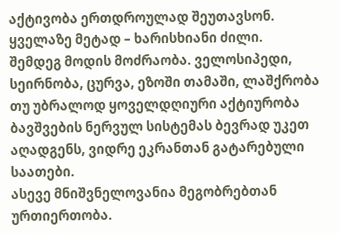აქტივობა ერთდროულად შეუთავსონ.
ყველაზე მეტად – ხარისხიანი ძილი.
შემდეგ მოდის მოძრაობა. ველოსიპედი, სეირნობა, ცურვა, ეზოში თამაში, ლაშქრობა თუ უბრალოდ ყოველდღიური აქტიურობა ბავშვების ნერვულ სისტემას ბევრად უკეთ აღადგენს, ვიდრე ეკრანთან გატარებული საათები.
ასევე მნიშვნელოვანია მეგობრებთან ურთიერთობა.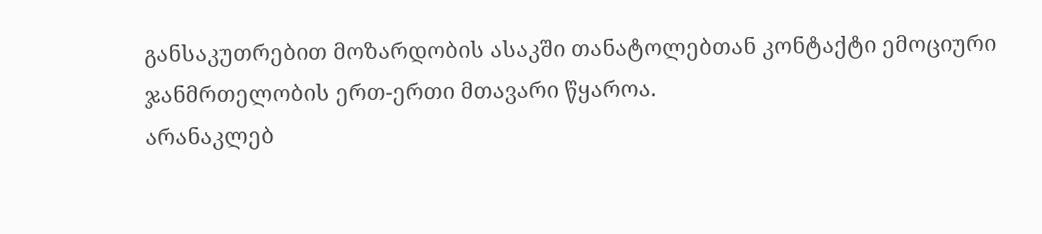განსაკუთრებით მოზარდობის ასაკში თანატოლებთან კონტაქტი ემოციური ჯანმრთელობის ერთ-ერთი მთავარი წყაროა.
არანაკლებ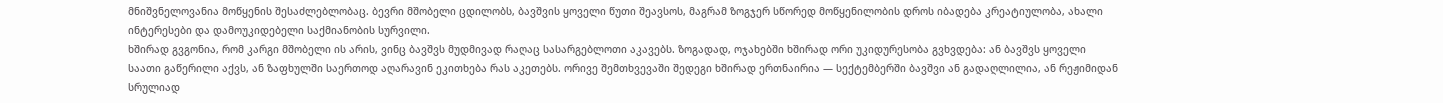მნიშვნელოვანია მოწყენის შესაძლებლობაც. ბევრი მშობელი ცდილობს, ბავშვის ყოველი წუთი შეავსოს, მაგრამ ზოგჯერ სწორედ მოწყენილობის დროს იბადება კრეატიულობა, ახალი ინტერესები და დამოუკიდებელი საქმიანობის სურვილი.
ხშირად გვგონია, რომ კარგი მშობელი ის არის, ვინც ბავშვს მუდმივად რაღაც სასარგებლოთი აკავებს. ზოგადად, ოჯახებში ხშირად ორი უკიდურესობა გვხვდება: ან ბავშვს ყოველი საათი გაწერილი აქვს, ან ზაფხულში საერთოდ აღარავინ ეკითხება რას აკეთებს. ორივე შემთხვევაში შედეგი ხშირად ერთნაირია — სექტემბერში ბავშვი ან გადაღლილია, ან რეჟიმიდან სრულიად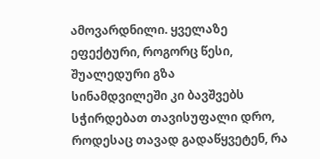ამოვარდნილი. ყველაზე ეფექტური, როგორც წესი, შუალედური გზა
სინამდვილეში კი ბავშვებს სჭირდებათ თავისუფალი დრო, როდესაც თავად გადაწყვეტენ, რა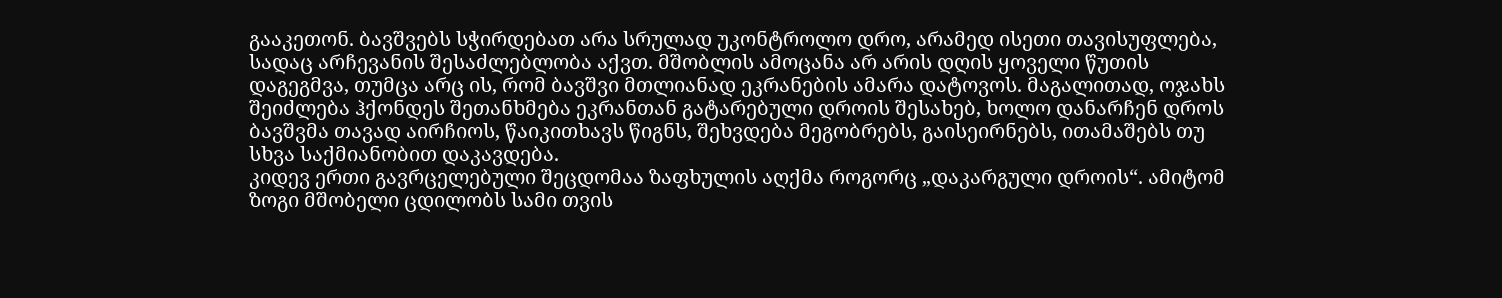გააკეთონ. ბავშვებს სჭირდებათ არა სრულად უკონტროლო დრო, არამედ ისეთი თავისუფლება, სადაც არჩევანის შესაძლებლობა აქვთ. მშობლის ამოცანა არ არის დღის ყოველი წუთის დაგეგმვა, თუმცა არც ის, რომ ბავშვი მთლიანად ეკრანების ამარა დატოვოს. მაგალითად, ოჯახს შეიძლება ჰქონდეს შეთანხმება ეკრანთან გატარებული დროის შესახებ, ხოლო დანარჩენ დროს ბავშვმა თავად აირჩიოს, წაიკითხავს წიგნს, შეხვდება მეგობრებს, გაისეირნებს, ითამაშებს თუ სხვა საქმიანობით დაკავდება.
კიდევ ერთი გავრცელებული შეცდომაა ზაფხულის აღქმა როგორც „დაკარგული დროის“. ამიტომ ზოგი მშობელი ცდილობს სამი თვის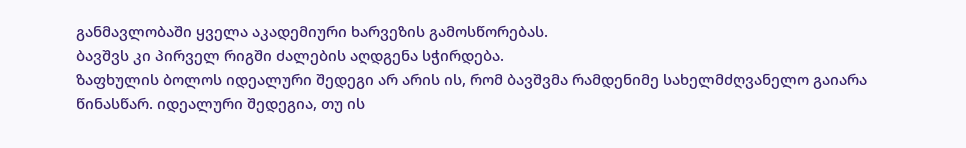განმავლობაში ყველა აკადემიური ხარვეზის გამოსწორებას.
ბავშვს კი პირველ რიგში ძალების აღდგენა სჭირდება.
ზაფხულის ბოლოს იდეალური შედეგი არ არის ის, რომ ბავშვმა რამდენიმე სახელმძღვანელო გაიარა წინასწარ. იდეალური შედეგია, თუ ის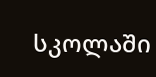სკოლაში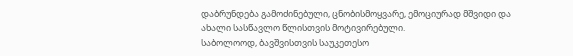დაბრუნდება გამოძინებული, ცნობისმოყვარე, ემოციურად მშვიდი და ახალი სასწავლო წლისთვის მოტივირებული.
საბოლოოდ, ბავშვისთვის საუკეთესო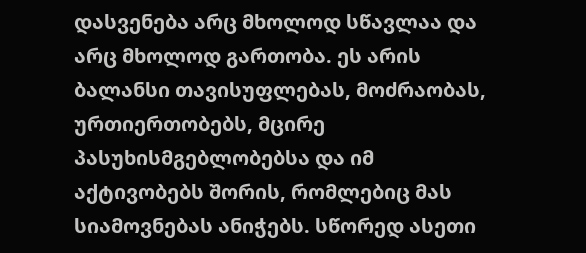დასვენება არც მხოლოდ სწავლაა და არც მხოლოდ გართობა. ეს არის ბალანსი თავისუფლებას, მოძრაობას, ურთიერთობებს, მცირე პასუხისმგებლობებსა და იმ აქტივობებს შორის, რომლებიც მას სიამოვნებას ანიჭებს. სწორედ ასეთი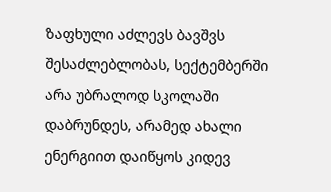ზაფხული აძლევს ბავშვს შესაძლებლობას, სექტემბერში არა უბრალოდ სკოლაში დაბრუნდეს, არამედ ახალი ენერგიით დაიწყოს კიდევ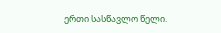ერთი სასწავლო წელი.